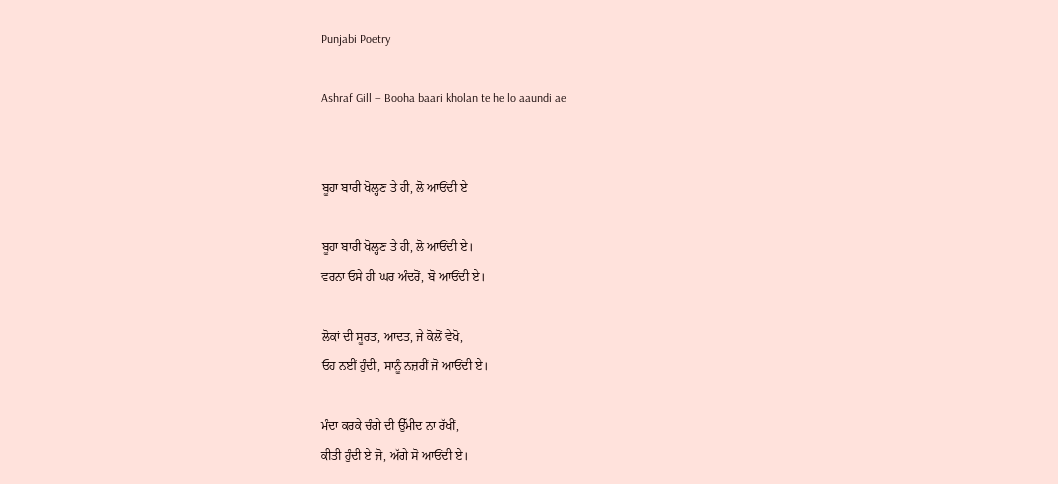Punjabi Poetry

Ashraf Gill – Booha baari kholan te he lo aaundi ae


ਬੂਹਾ ਬਾਰੀ ਖੋਲ੍ਹਣ ਤੇ ਹੀ, ਲੋ ਆਓਂਦੀ ਏ

ਬੂਹਾ ਬਾਰੀ ਖੋਲ੍ਹਣ ਤੇ ਹੀ, ਲੋ ਆਓਂਦੀ ਏ।
ਵਰਨਾ ਓਸੇ ਹੀ ਘਰ ਅੰਦਰੋਂ, ਬੋ ਆਓਂਦੀ ਏ।

ਲੋਕਾਂ ਦੀ ਸੂਰਤ, ਆਦਤ, ਜੇ ਕੋਲੋਂ ਵੇਖੋ,
ਓਹ ਨਈਂ ਹੁੰਦੀ, ਸਾਨੂੰ ਨਜ਼ਰੀਂ ਜੋ ਆਓਂਦੀ ਏ।

ਮੰਦਾ ਕਰਕੇ ਚੰਗੇ ਦੀ ਉੱਮੀਦ ਨਾ ਰੱਖੀਂ,
ਕੀਤੀ ਹੁੰਦੀ ਏ ਜੋ, ਅੱਗੇ ਸੋ ਆਓਂਦੀ ਏ।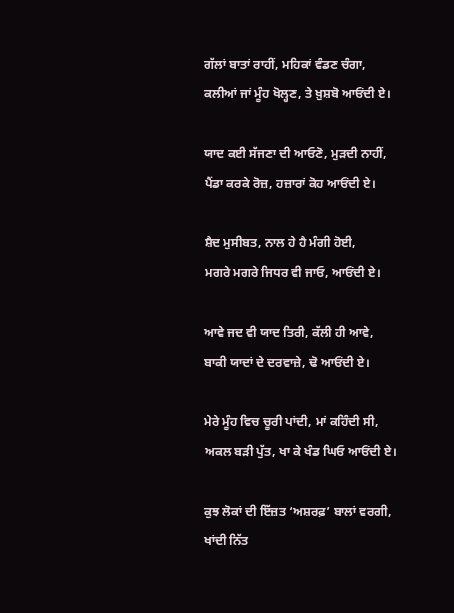ਗੱਲਾਂ ਬਾਤਾਂ ਰਾਹੀਂ, ਮਹਿਕਾਂ ਵੰਡਣ ਚੰਗਾ,
ਕਲੀਆਂ ਜਾਂ ਮੂੰਹ ਖੋਲ੍ਹਣ, ਤੇ ਖ਼ੁਸ਼ਬੋ ਆਓਂਦੀ ਏ।

ਯਾਦ ਕਈ ਸੱਜਣਾ ਦੀ ਆਓਣੋ, ਮੁੜਦੀ ਨਾਹੀਂ,
ਪੈਂਡਾ ਕਰਕੇ ਰੋਜ਼, ਹਜ਼ਾਰਾਂ ਕੋਹ ਆਓਂਦੀ ਏ।

ਸ਼ੈਦ ਮੁਸੀਬਤ, ਨਾਲ ਹੇ ਹੈ ਮੰਗੀ ਹੋਈ,
ਮਗਰੇ ਮਗਰੇ ਜਿਧਰ ਵੀ ਜਾਓ, ਆਓਂਦੀ ਏ।

ਆਵੇ ਜਦ ਵੀ ਯਾਦ ਤਿਰੀ, ਕੱਲੀ ਹੀ ਆਵੇ,
ਬਾਕੀ ਯਾਦਾਂ ਦੇ ਦਰਵਾਜ਼ੇ, ਢੋ ਆਓਂਦੀ ਏ।

ਮੇਰੇ ਮੂੰਹ ਵਿਚ ਚੂਰੀ ਪਾਂਦੀ, ਮਾਂ ਕਹਿੰਦੀ ਸੀ,
ਅਕਲ ਬੜੀ ਪੁੱਤ, ਖਾ ਕੇ ਖੰਡ ਘਿਓ ਆਓਂਦੀ ਏ।

ਕੁਝ ਲੋਕਾਂ ਦੀ ਇੱਜ਼ਤ ‘ਅਸ਼ਰਫ਼’ ਬਾਲਾਂ ਵਰਗੀ,
ਖਾਂਦੀ ਨਿੱਤ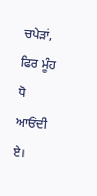ਚਪੇੜਾਂ, ਫਿਰ ਮੂੰਹ ਧੋ ਆਓਂਦੀ ਏ।